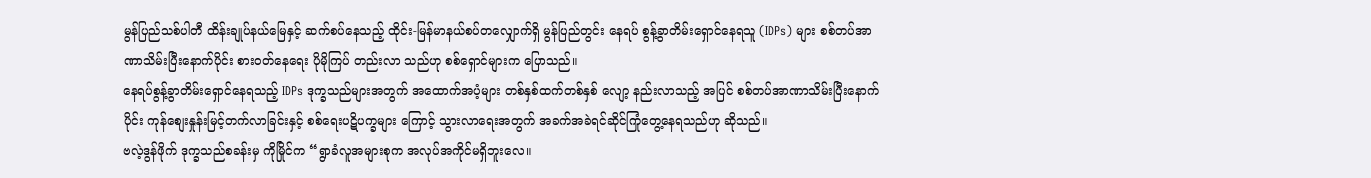မွန်ပြည်သစ်ပါတီ ထိန်းချုပ်နယ်မြေနှင့် ဆက်စပ်နေသည့် ထိုင်း-မြန်မာနယ်စပ်တလျှောက်ရှိ မွန်ပြည်တွင်း နေရပ် စွန့်ခွာတိမ်းရှောင်နေရသူ (IDPs) များ စစ်တပ်အာဏာသိမ်းပြီးနောက်ပိုင်း စားဝတ်နေရေး ပိုမိုကြပ် တည်းလာ သည်ဟု စစ်ရှောင်များက ပြောသည်။
နေရပ်စွန့်ခွာတိမ်းရှောင်နေရသည့် IDPs ဒုက္ခသည်များအတွက် အထောက်အပံ့များ တစ်နှစ်ထက်တစ်နှစ် လျော့ နည်းလာသည့် အပြင် စစ်တပ်အာဏာသိမ်းပြီးနောက်ပိုင်း ကုန်စျေးနှုန်းမြင့်တက်လာခြင်းနှင့် စစ်ရေးပဋိပက္ခများ ကြောင့် သွားလာရေးအတွက် အခက်အခဲရင်ဆိုင်ကြုံတွေ့နေရသည်ဟု ဆိုသည်။
ဗလဲ့ဒွန်ဖိုက် ဒုက္ခသည်စခန်းမှ ကိုမြိုင်က “ရွာခံလူအများစုက အလုပ်အကိုင်မရှိဘူးလေ။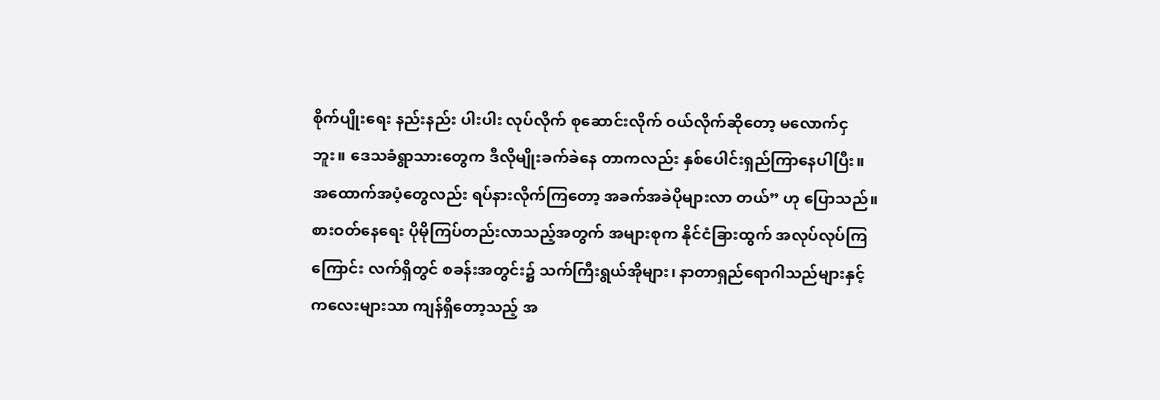စိုက်ပျိုးရေး နည်းနည်း ပါးပါး လုပ်လိုက် စုဆောင်းလိုက် ဝယ်လိုက်ဆိုတော့ မလောက်ငှဘူး။ ဒေသခံရွာသားတွေက ဒီလိုမျိုးခက်ခဲနေ တာကလည်း နှစ်ပေါင်းရှည်ကြာနေပါပြီး။ အထောက်အပံ့တွေလည်း ရပ်နားလိုက်ကြတော့ အခက်အခဲပိုများလာ တယ်” ဟု ပြောသည်။
စားဝတ်နေရေး ပိုမိုကြပ်တည်းလာသည့်အတွက် အများစုက နိုင်ငံခြားထွက် အလုပ်လုပ်ကြကြောင်း လက်ရှိတွင် စခန်းအတွင်း၌ သက်ကြီးရွယ်အိုများ၊ နာတာရှည်ရောဂါသည်များနှင့် ကလေးများသာ ကျန်ရှိတော့သည့် အ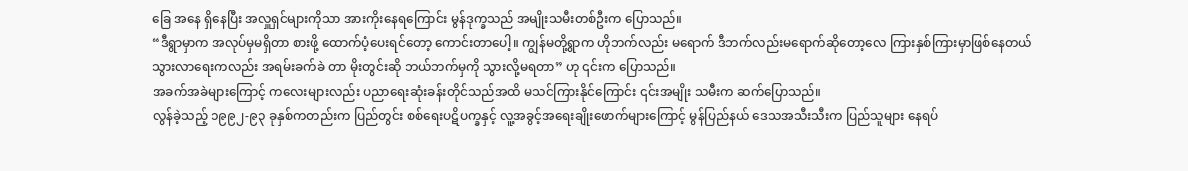ခြေ အနေ ရှိနေပြီး အလှူရှင်များကိုသာ အားကိုးနေရကြောင်း မွန်ဒုက္ခသည် အမျိုးသမီးတစ်ဦးက ပြောသည်။
“ဒီရွာမှာက အလုပ်မှမရှိတာ စားဖို့ ထောက်ပံ့ပေးရင်တော့ ကောင်းတာပေါ့။ ကျွန်မတို့ရွာက ဟိုဘက်လည်း မရောက် ဒီဘက်လည်းမရောက်ဆိုတော့လေ ကြားနှစ်ကြားမှာဖြစ်နေတယ် သွားလာရေးကလည်း အရမ်းခက်ခဲ တာ မိုးတွင်းဆို ဘယ်ဘက်မှကို သွားလို့မရတာ” ဟု ၎င်းက ပြောသည်။
အခက်အခဲများကြောင့် ကလေးများလည်း ပညာရေးဆုံးခန်းတိုင်သည်အထိ မသင်ကြားနိုင်ကြောင်း ၎င်းအမျိုး သမီးက ဆက်ပြောသည်။
လွန်ခဲ့သည့် ၁၉၉၂-၉၃ ခုနှစ်ကတည်းက ပြည်တွင်း စစ်ရေးပဋိပက္ခနှင့် လူ့အခွင့်အရေးချိုးဖောက်များကြောင့် မွန်ပြည်နယ် ဒေသအသီးသီးက ပြည်သူများ နေရပ်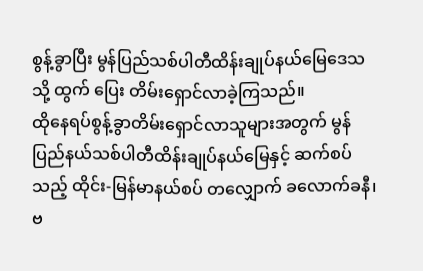စွန့်ခွာပြီး မွန်ပြည်သစ်ပါတီထိန်းချုပ်နယ်မြေဒေသသို့ ထွက် ပြေး တိမ်းရှောင်လာခဲ့ကြသည်။
ထိုနေရပ်စွန့်ခွာတိမ်းရှောင်လာသူများအတွက် မွန်ပြည်နယ်သစ်ပါတီထိန်းချုပ်နယ်မြေနှင့် ဆက်စပ်သည့် ထိုင်း-မြန်မာနယ်စပ် တလျှောက် ခလောက်ခနီ၊ ဗ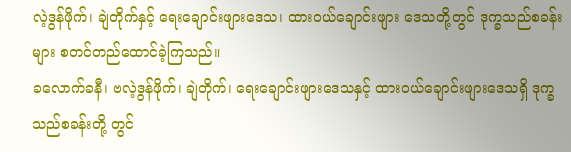လဲ့ဒွန်ဖိုက်၊ ချဲတိုက်နှင့် ရေးချောင်းဖျားဒေသ၊ ထားဝယ်ချောင်းဖျား ဒေသတို့တွင် ဒုက္ခသည်စခန်းများ စတင်တည်ထောင်ခဲ့ကြသည်။
ခလောက်ခနီ၊ ဗလဲ့ဒွန်ဖိုက်၊ ချဲတိုက်၊ ရေးချောင်းဖျားဒေသနှင့် ထားဝယ်ချောင်းဖျားဒေသရှိ ဒုက္ခသည်စခန်းတို့ တွင်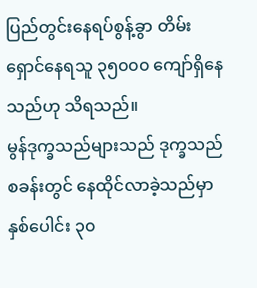ပြည်တွင်းနေရပ်စွန့်ခွာ တိမ်းရှောင်နေရသူ ၃၅၀၀၀ ကျော်ရှိနေသည်ဟု သိရသည်။
မွန်ဒုက္ခသည်များသည် ဒုက္ခသည်စခန်းတွင် နေထိုင်လာခဲ့သည်မှာ နှစ်ပေါင်း ၃၀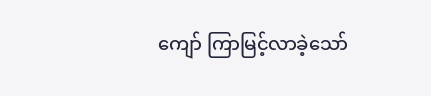ကျော် ကြာမြင့်လာခဲ့သော်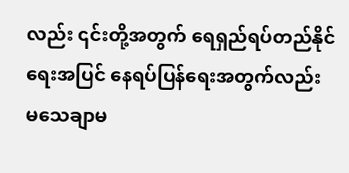လည်း ၎င်းတို့အတွက် ရေရှည်ရပ်တည်နိုင်ရေးအပြင် နေရပ်ပြန်ရေးအတွက်လည်း မသေချာမ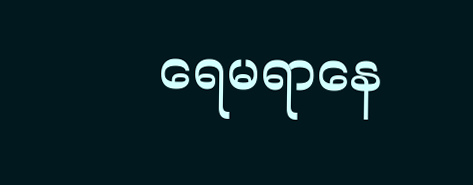ရေမရာနေ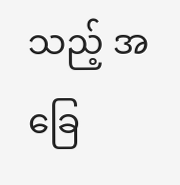သည့် အခြေ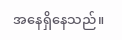အနေရှိနေသည်။